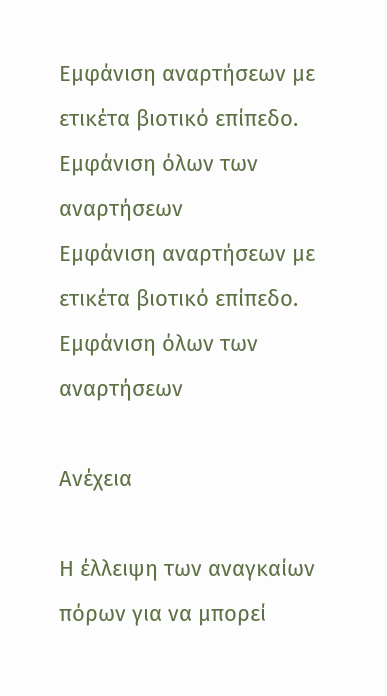Εμφάνιση αναρτήσεων με ετικέτα βιοτικό επίπεδο. Εμφάνιση όλων των αναρτήσεων
Εμφάνιση αναρτήσεων με ετικέτα βιοτικό επίπεδο. Εμφάνιση όλων των αναρτήσεων

Ανέχεια

Η έλλειψη των αναγκαίων πόρων για να μπορεί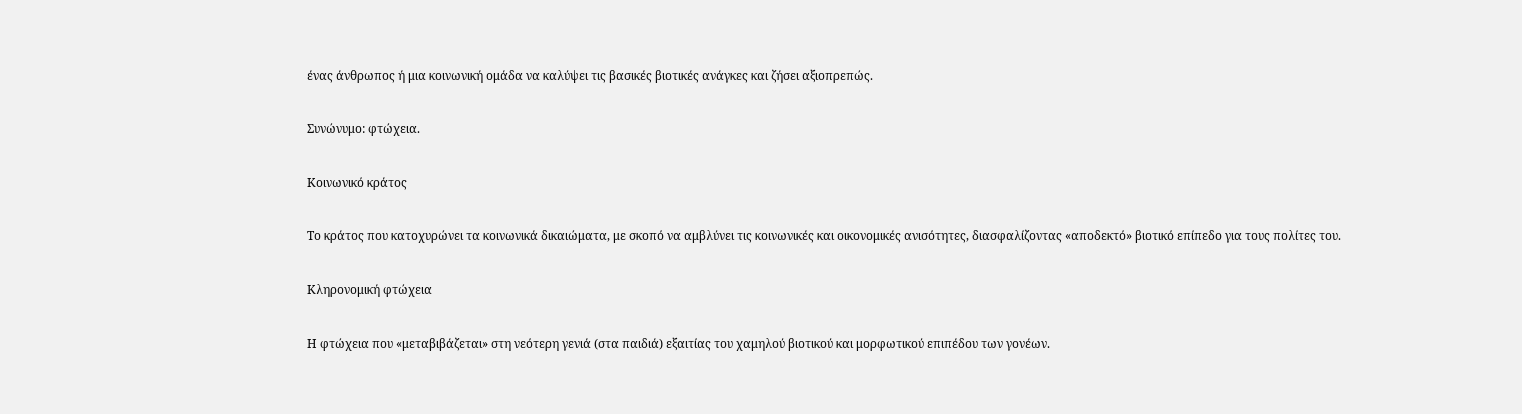ένας άνθρωπος ή μια κοινωνική ομάδα να καλύψει τις βασικές βιοτικές ανάγκες και ζήσει αξιοπρεπώς.

Συνώνυμο: φτώχεια.

Κοινωνικό κράτος

Το κράτος που κατοχυρώνει τα κοινωνικά δικαιώματα, με σκοπό να αμβλύνει τις κοινωνικές και οικονομικές ανισότητες, διασφαλίζοντας «αποδεκτό» βιοτικό επίπεδο για τους πολίτες του.

Κληρονομική φτώχεια

Η φτώχεια που «μεταβιβάζεται» στη νεότερη γενιά (στα παιδιά) εξαιτίας του χαμηλού βιοτικού και μορφωτικού επιπέδου των γονέων.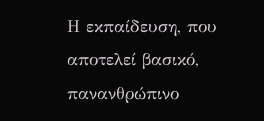Η εκπαίδευση, που αποτελεί βασικό, πανανθρώπινο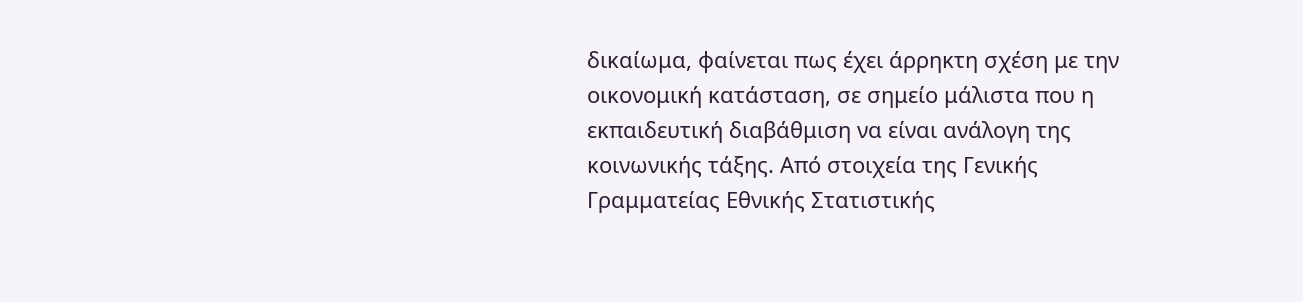δικαίωμα, φαίνεται πως έχει άρρηκτη σχέση με την οικονομική κατάσταση, σε σημείο μάλιστα που η εκπαιδευτική διαβάθμιση να είναι ανάλογη της κοινωνικής τάξης. Από στοιχεία της Γενικής Γραμματείας Εθνικής Στατιστικής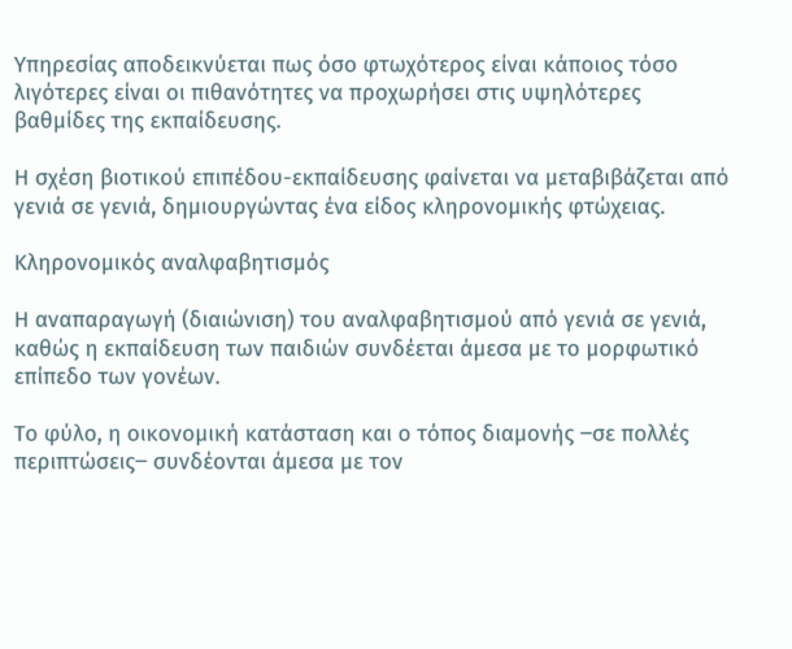Υπηρεσίας αποδεικνύεται πως όσο φτωχότερος είναι κάποιος τόσο λιγότερες είναι οι πιθανότητες να προχωρήσει στις υψηλότερες βαθμίδες της εκπαίδευσης.

Η σχέση βιοτικού επιπέδου-εκπαίδευσης φαίνεται να μεταβιβάζεται από γενιά σε γενιά, δημιουργώντας ένα είδος κληρονομικής φτώχειας.

Κληρονομικός αναλφαβητισμός

Η αναπαραγωγή (διαιώνιση) του αναλφαβητισμού από γενιά σε γενιά, καθώς η εκπαίδευση των παιδιών συνδέεται άμεσα με το μορφωτικό επίπεδο των γονέων.

Το φύλο, η οικονομική κατάσταση και ο τόπος διαμονής ‒σε πολλές περιπτώσεις‒ συνδέονται άμεσα με τον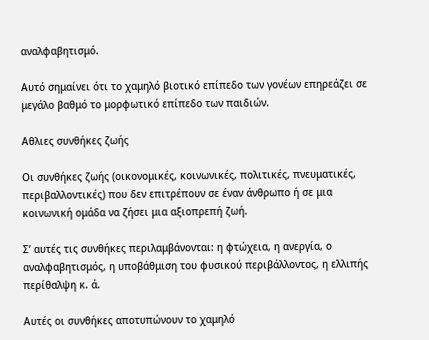αναλφαβητισμό.

Αυτό σημαίνει ότι το χαμηλό βιοτικό επίπεδο των γονέων επηρεάζει σε μεγάλο βαθμό το μορφωτικό επίπεδο των παιδιών.

Αθλιες συνθήκες ζωής

Οι συνθήκες ζωής (οικονομικές, κοινωνικές, πολιτικές, πνευματικές, περιβαλλοντικές) που δεν επιτρέπουν σε έναν άνθρωπο ή σε μια κοινωνική ομάδα να ζήσει μια αξιοπρεπή ζωή.

Σ’ αυτές τις συνθήκες περιλαμβάνονται: η φτώχεια, η ανεργία, ο αναλφαβητισμός, η υποβάθμιση του φυσικού περιβάλλοντος, η ελλιπής περίθαλψη κ. ά.

Αυτές οι συνθήκες αποτυπώνουν το χαμηλό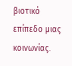βιοτικό επίπεδο μιας κοινωνίας.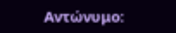Αντώνυμο: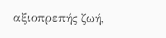αξιοπρεπής ζωή,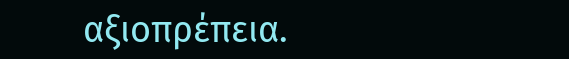αξιοπρέπεια.